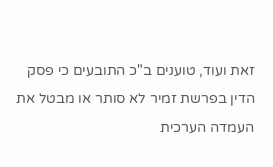זאת ועוד, טוענים ב"כ התובעים כי פסק הדין בפרשת זמיר לא סותר או מבטל את העמדה הערכית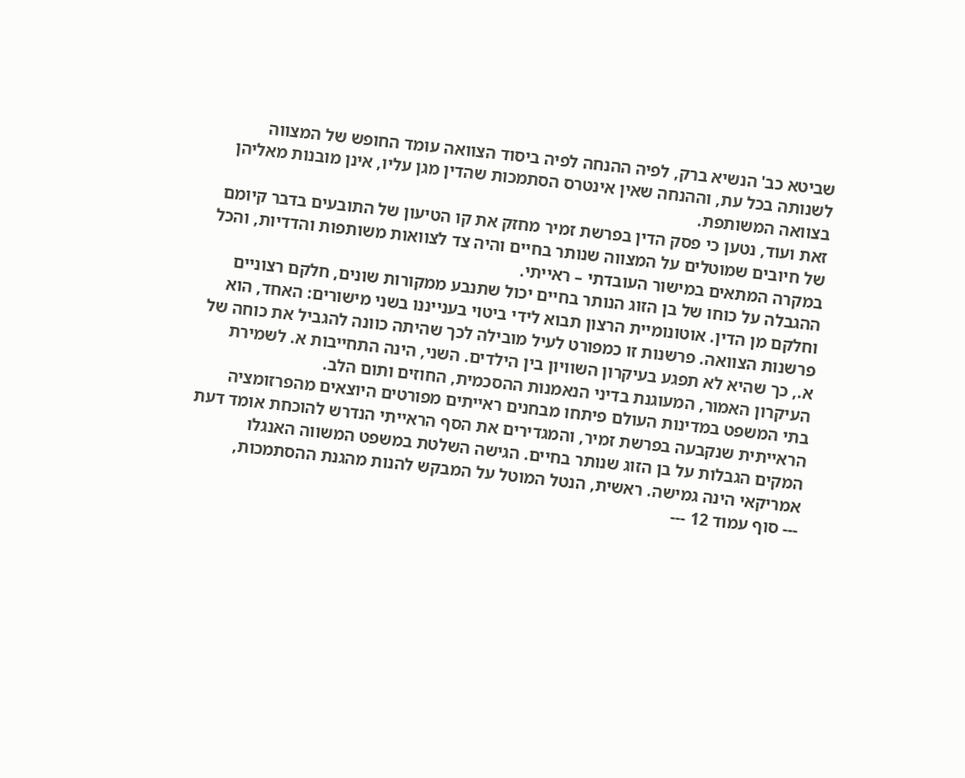שביטא כב' הנשיא ברק, לפיה ההנחה לפיה ביסוד הצוואה עומד החופש של המצווה לשנותה בכל עת, וההנחה שאין אינטרס הסתמכות שהדין מגן עליו, אינן מובנות מאליהן בצוואה המשותפת.
זאת ועוד, נטען כי פסק הדין בפרשת זמיר מחזק את קו הטיעון של התובעים בדבר קיומם של חיובים שמוטלים על המצווה שנותר בחיים והיה צד לצוואות משותפות והדדיות, והכל במקרה המתאים במישור העובדתי – ראייתי.
ההגבלה על כוחו של בן הזוג הנותר בחיים יכול שתנבע ממקורות שונים, חלקם רצוניים וחלקם מן הדין. אוטונומיית הרצון תבוא לידי ביטוי בענייננו בשני מישורים: האחד, הוא פרשנות הצוואה. פרשנות זו כמפורט לעיל מובילה לכך שהיתה כוונה להגביל את כוחה של א., כך שהיא לא תפגע בעיקרון השוויון בין הילדים. השני, הינה התחייבות א. לשמירת העיקרון האמור, המעוגנת בדיני הנאמנות ההסכמית, החוזים ותום הלב.
בתי המשפט במדינות העולם פיתחו מבחנים ראייתים מפורטים היוצאים מהפרזומציה הראייתית שנקבעה בפרשת זמיר, והמגדירים את הסף הראייתי הנדרש להוכחת אומד דעת המקים הגבלות על בן הזוג שנותר בחיים. הגישה השלטת במשפט המשווה האנגלו אמריקאי הינה גמישה. ראשית, הנטל המוטל על המבקש להנות מהגנת ההסתמכות,
--- סוף עמוד 12 ---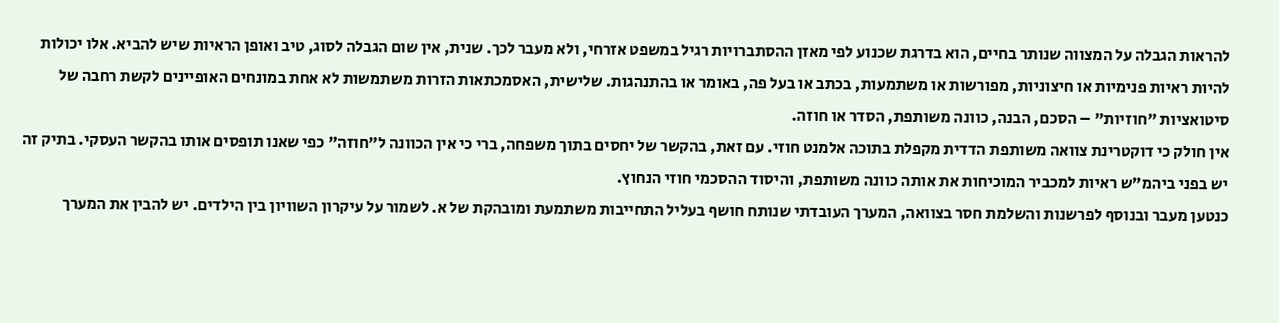להראות הגבלה על המצווה שנותר בחיים, הוא בדרגת שכנוע לפי מאזן ההסתברויות רגיל במשפט אזרחי, ולא מעבר לכך. שנית, אין שום הגבלה לסוג, טיב ואופן הראיות שיש להביא. אלו יכולות להיות ראיות פנימיות או חיצוניות, מפורשות או משתמעות, בכתב או בעל פה, באומר או בהתנהגות. שלישית, האסמכתאות הזרות משתמשות לא אחת במונחים האופיינים לקשת רחבה של סיטואציות "חוזיות" – הסכם, הבנה, כוונה משותפת, הסדר או חוזה.
אין חולק כי דוקטרינת צוואה משותפת הדדית מקפלת בתוכה אלמנט חוזי. עם זאת, בהקשר של יחסים בתוך משפחה, ברי כי אין הכוונה ל"חוזה" כפי שאנו תופסים אותו בהקשר העסקי. בתיק זה יש בפני ביהמ"ש ראיות למכביר המוכיחות את אותה כוונה משותפת, והיסוד ההסכמי חוזי הנחוץ.
כנטען מעבר ובנוסף לפרשנות והשלמת חסר בצוואה, המערך העובדתי שנותח חושף בעליל התחייבות משתמעת ומובהקת של א. לשמור על עיקרון השוויון בין הילדים. יש להבין את המערך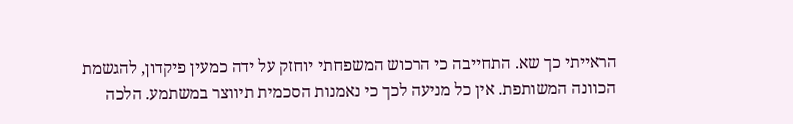הראייתי כך שא. התחייבה כי הרכוש המשפחתי יוחזק על ידה כמעין פיקדון, להגשמת הכוונה המשותפת. אין כל מניעה לכך כי נאמנות הסכמית תיווצר במשתמע. הלכה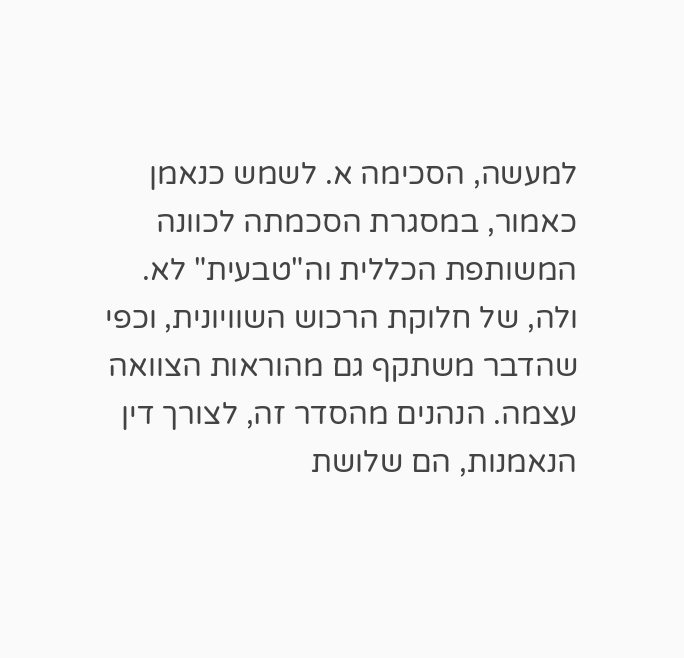למעשה, הסכימה א. לשמש כנאמן כאמור, במסגרת הסכמתה לכוונה המשותפת הכללית וה"טבעית" לא. ולה, של חלוקת הרכוש השוויונית, וכפי שהדבר משתקף גם מהוראות הצוואה עצמה. הנהנים מהסדר זה, לצורך דין הנאמנות, הם שלושת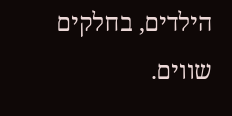הילדים, בחלקים שווים.